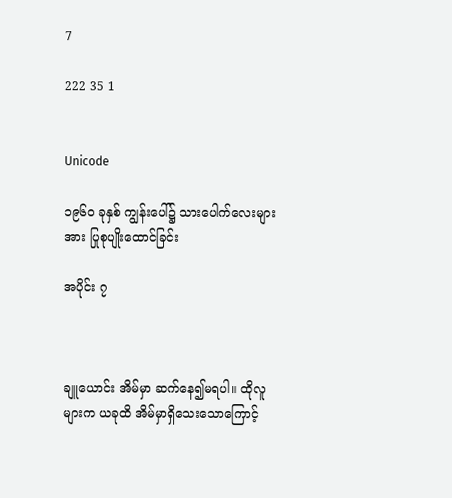7

222 35 1


Unicode

၁၉၆၀ ခုနှစ် ကျွန်းပေါ်၌ သားပေါက်လေးများအား ပြုစုပျိုးထောင်ခြင်း

အပိုင်း ၇



ချူယောင်း အိမ်မှာ ဆက်နေ၍မရပါ။ ထိုလူများက ယခုထိ အိမ်မှာရှိသေးသောကြောင့်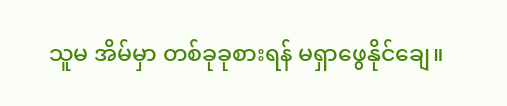သူမ အိမ်မှာ တစ်ခုခုစားရန် မရှာဖွေနိုင်ချေ။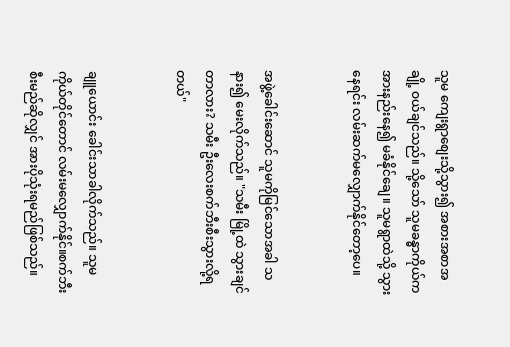သူမ ကျေးရွာစျေးသို့သွား၍ အစားအစာအချို့ ဝယ်ချင်သည်။ သို့သော် သူမခန္ဓာကိုယ်က အားနည်းနေ၍ မခံနိုင်ချေ။ သူမရွာထဲသို့ သွားနေရင်း လမ်းဆက်မလျှောက်နိုင်တော့ပေ။


အဖွဲ့ခေါင်းဆောင် သူမကိုမြင်သောအခါ သနား၍ မေးလိုက်သည်။ "သမီး မြို့ထဲ သွားချင်တာလား? သမီး ဦးလေးစက်ဘီးစီးသွားလို့ရတယ်"


ချူယောင်း ခေါင်းသာခါလိုက်သည်။ သူမကိုယ်တိုင်တောင် လမ်းမလျှောက်နိုင်။စက်ဘီးစီးမည်ဆိုလျှင် အားပိုသုံးရမည်ဖြစ်သည်။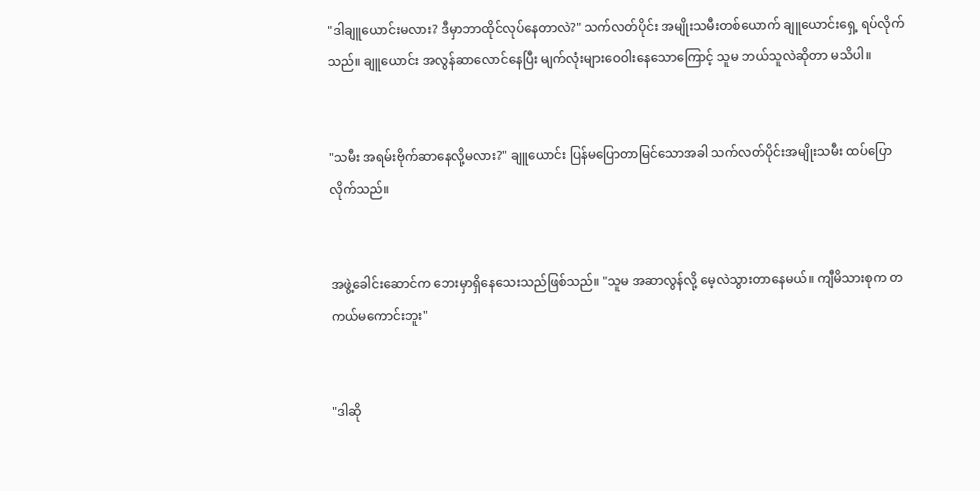"ဒါချူယောင်းမလား? ဒီမှာဘာထိုင်လုပ်နေတာလဲ?" သက်လတ်ပိုင်း အမျိုးသမီးတစ်ယောက် ချူယောင်းရှေ့ ရပ်လိုက်သည်။ ချူယောင်း အလွန်ဆာလောင်နေပြီး မျက်လုံးများဝေဝါးနေသောကြောင့် သူမ ဘယ်သူလဲဆိုတာ မသိပါ။


"သမီး အရမ်းဗိုက်ဆာနေလို့မလား?" ချူယောင်း ပြန်မပြောတာမြင်သောအခါ သက်လတ်ပိုင်းအမျိုးသမီး ထပ်ပြောလိုက်သည်။


အဖွဲ့ခေါင်းဆောင်က ဘေးမှာရှိနေသေးသည်ဖြစ်သည်။ "သူမ အဆာလွန်လို့ မေ့လဲသွားတာနေမယ်။ ကျီမိသားစုက တကယ်မကောင်းဘူး"


"ဒါဆို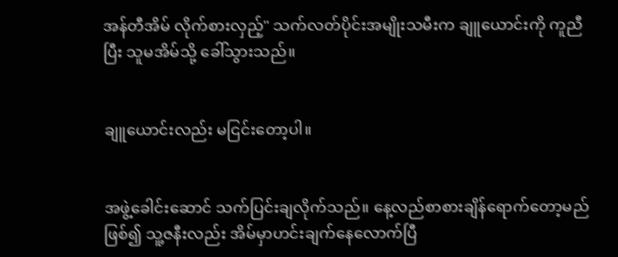အန်တီအိမ် လိုက်စားလှည့်" သက်လတ်ပိုင်းအမျိုးသမီးက ချူယောင်းကို ကူညီပြီး သူမအိမ်သို့ ခေါ်သွားသည်။


ချူယောင်းလည်း မငြင်းတော့ပါ။


အဖွဲ့ခေါင်းဆောင် သက်ပြင်းချလိုက်သည်။ နေ့လည်စာစားချိန်ရောက်တော့မည်ဖြစ်၍ သူ့ဇနီးလည်း အိမ်မှာဟင်းချက်နေလောက်ပြီ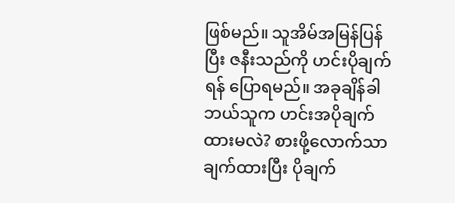ဖြစ်မည်။ သူအိမ်အမြန်ပြန်ပြီး ဇနီးသည်ကို ဟင်းပိုချက်ရန် ပြောရမည်။ အခုချိန်ခါဘယ်သူက ဟင်းအပိုချက်ထားမလဲ? စားဖို့လောက်သာ ချက်ထားပြီး ပိုချက်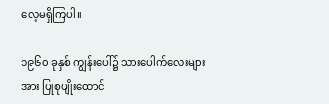လေ့မရှိကြပါ။

၁၉၆၀ ခုနှစ် ကျွန်းပေါ်၌ သားပေါက်လေးများအား ပြုစုပျိုးထောင်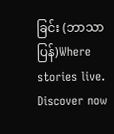ခြင်း (ဘာသာပြန်)Where stories live. Discover now